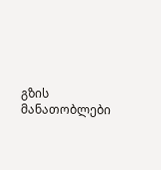გზის მანათობლები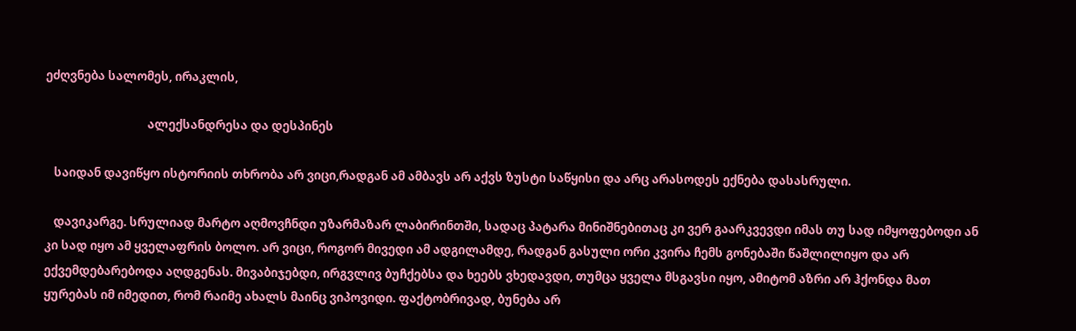ეძღვნება სალომეს, ირაკლის,

                                  ალექსანდრესა და დესპინეს

   საიდან დავიწყო ისტორიის თხრობა არ ვიცი,რადგან ამ ამბავს არ აქვს ზუსტი საწყისი და არც არასოდეს ექნება დასასრული.

   დავიკარგე. სრულიად მარტო აღმოვჩნდი უზარმაზარ ლაბირინთში, სადაც პატარა მინიშნებითაც კი ვერ გაარკვევდი იმას თუ სად იმყოფებოდი ან კი სად იყო ამ ყველაფრის ბოლო. არ ვიცი, როგორ მივედი ამ ადგილამდე, რადგან გასული ორი კვირა ჩემს გონებაში წაშლილიყო და არ ექვემდებარებოდა აღდგენას. მივაბიჯებდი, ირგვლივ ბუჩქებსა და ხეებს ვხედავდი, თუმცა ყველა მსგავსი იყო, ამიტომ აზრი არ ჰქონდა მათ ყურებას იმ იმედით, რომ რაიმე ახალს მაინც ვიპოვიდი. ფაქტობრივად, ბუნება არ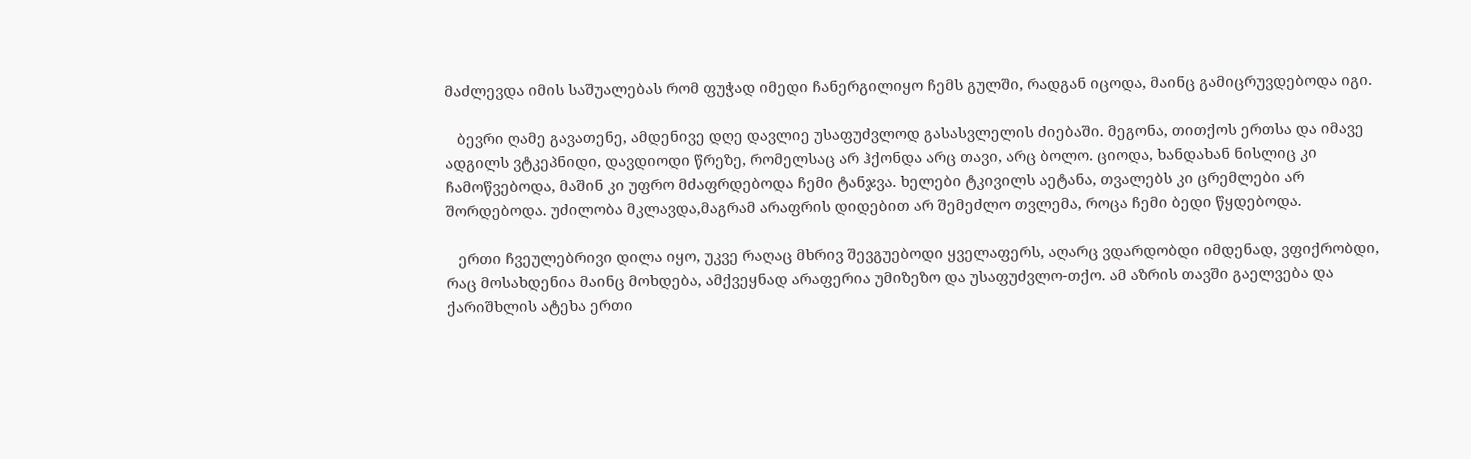მაძლევდა იმის საშუალებას რომ ფუჭად იმედი ჩანერგილიყო ჩემს გულში, რადგან იცოდა, მაინც გამიცრუვდებოდა იგი.

   ბევრი ღამე გავათენე, ამდენივე დღე დავლიე უსაფუძვლოდ გასასვლელის ძიებაში. მეგონა, თითქოს ერთსა და იმავე ადგილს ვტკეპნიდი, დავდიოდი წრეზე, რომელსაც არ ჰქონდა არც თავი, არც ბოლო. ციოდა, ხანდახან ნისლიც კი ჩამოწვებოდა, მაშინ კი უფრო მძაფრდებოდა ჩემი ტანჯვა. ხელები ტკივილს აეტანა, თვალებს კი ცრემლები არ შორდებოდა. უძილობა მკლავდა,მაგრამ არაფრის დიდებით არ შემეძლო თვლემა, როცა ჩემი ბედი წყდებოდა.

   ერთი ჩვეულებრივი დილა იყო, უკვე რაღაც მხრივ შევგუებოდი ყველაფერს, აღარც ვდარდობდი იმდენად, ვფიქრობდი, რაც მოსახდენია მაინც მოხდება, ამქვეყნად არაფერია უმიზეზო და უსაფუძვლო-თქო. ამ აზრის თავში გაელვება და ქარიშხლის ატეხა ერთი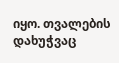იყო. თვალების დახუჭვაც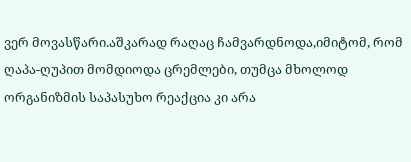ვერ მოვასწარი.აშკარად რაღაც ჩამვარდნოდა,იმიტომ, რომ ღაპა-ღუპით მომდიოდა ცრემლები, თუმცა მხოლოდ ორგანიზმის საპასუხო რეაქცია კი არა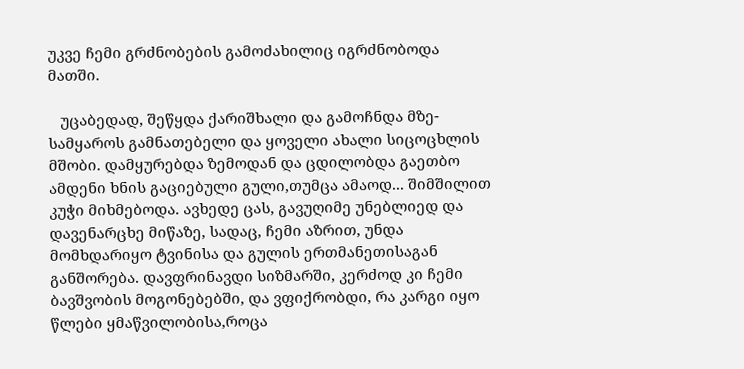უკვე ჩემი გრძნობების გამოძახილიც იგრძნობოდა მათში.

   უცაბედად, შეწყდა ქარიშხალი და გამოჩნდა მზე- სამყაროს გამნათებელი და ყოველი ახალი სიცოცხლის მშობი. დამყურებდა ზემოდან და ცდილობდა გაეთბო ამდენი ხნის გაციებული გული,თუმცა ამაოდ... შიმშილით კუჭი მიხმებოდა. ავხედე ცას, გავუღიმე უნებლიედ და დავენარცხე მიწაზე, სადაც, ჩემი აზრით, უნდა მომხდარიყო ტვინისა და გულის ერთმანეთისაგან განშორება. დავფრინავდი სიზმარში, კერძოდ კი ჩემი ბავშვობის მოგონებებში, და ვფიქრობდი, რა კარგი იყო წლები ყმაწვილობისა,როცა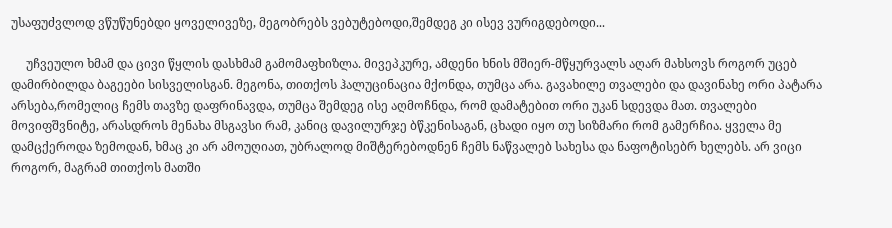უსაფუძვლოდ ვწუწუნებდი ყოველივეზე, მეგობრებს ვებუტებოდი,შემდეგ კი ისევ ვურიგდებოდი...

     უჩვეულო ხმამ და ცივი წყლის დასხმამ გამომაფხიზლა. მივეპკურე, ამდენი ხნის მშიერ-მწყურვალს აღარ მახსოვს როგორ უცებ დამირბილდა ბაგეები სისველისგან. მეგონა, თითქოს ჰალუცინაცია მქონდა, თუმცა არა. გავახილე თვალები და დავინახე ორი პატარა არსება,რომელიც ჩემს თავზე დაფრინავდა, თუმცა შემდეგ ისე აღმოჩნდა, რომ დამატებით ორი უკან სდევდა მათ. თვალები მოვიფშვნიტე, არასდროს მენახა მსგავსი რამ, კანიც დავილურჯე ბწკენისაგან, ცხადი იყო თუ სიზმარი რომ გამერჩია. ყველა მე დამცქეროდა ზემოდან, ხმაც კი არ ამოუღიათ, უბრალოდ მიშტერებოდნენ ჩემს ნაწვალებ სახესა და ნაფოტისებრ ხელებს. არ ვიცი როგორ, მაგრამ თითქოს მათში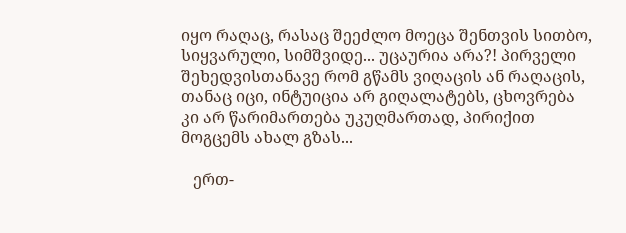იყო რაღაც, რასაც შეეძლო მოეცა შენთვის სითბო, სიყვარული, სიმშვიდე... უცაურია არა?! პირველი შეხედვისთანავე რომ გწამს ვიღაცის ან რაღაცის, თანაც იცი, ინტუიცია არ გიღალატებს, ცხოვრება კი არ წარიმართება უკუღმართად, პირიქით მოგცემს ახალ გზას...

   ერთ-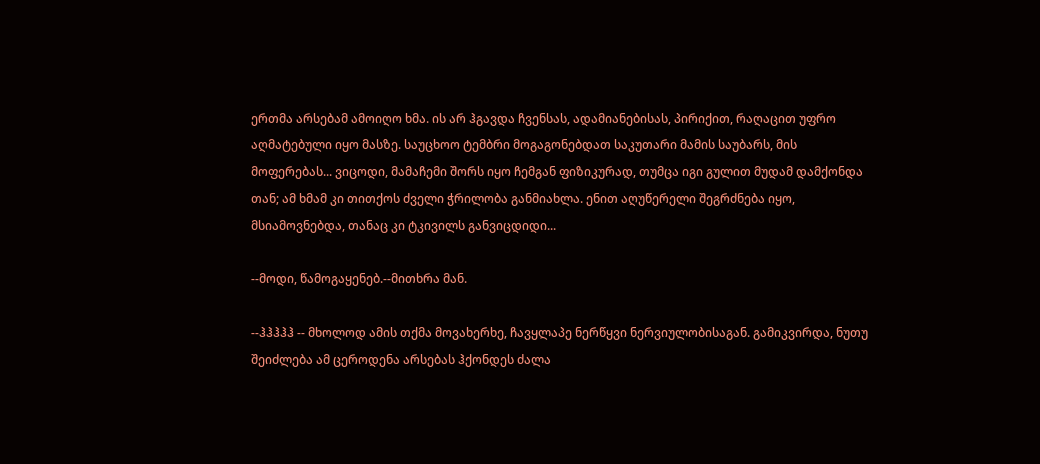ერთმა არსებამ ამოიღო ხმა. ის არ ჰგავდა ჩვენსას, ადამიანებისას, პირიქით, რაღაცით უფრო აღმატებული იყო მასზე. საუცხოო ტემბრი მოგაგონებდათ საკუთარი მამის საუბარს, მის მოფერებას... ვიცოდი, მამაჩემი შორს იყო ჩემგან ფიზიკურად, თუმცა იგი გულით მუდამ დამქონდა თან; ამ ხმამ კი თითქოს ძველი ჭრილობა განმიახლა. ენით აღუწერელი შეგრძნება იყო, მსიამოვნებდა, თანაც კი ტკივილს განვიცდიდი...

--მოდი, წამოგაყენებ.--მითხრა მან.

--ჰჰჰჰჰ -- მხოლოდ ამის თქმა მოვახერხე, ჩავყლაპე ნერწყვი ნერვიულობისაგან. გამიკვირდა, ნუთუ შეიძლება ამ ცეროდენა არსებას ჰქონდეს ძალა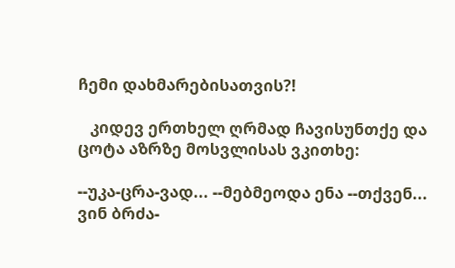ჩემი დახმარებისათვის?!

   კიდევ ერთხელ ღრმად ჩავისუნთქე და ცოტა აზრზე მოსვლისას ვკითხე:

--უკა-ცრა-ვად... --მებმეოდა ენა --თქვენ... ვინ ბრძა-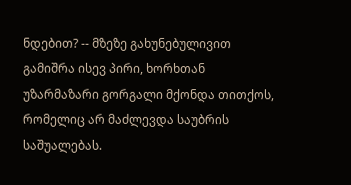ნდებით? -- მზეზე გახუნებულივით გამიშრა ისევ პირი, ხორხთან უზარმაზარი გორგალი მქონდა თითქოს, რომელიც არ მაძლევდა საუბრის საშუალებას.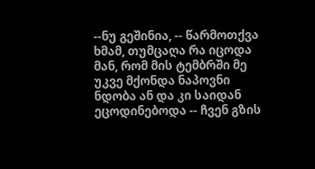--ნუ გეშინია, -- წარმოთქვა ხმამ, თუმცაღა რა იცოდა მან, რომ მის ტემბრში მე უკვე მქონდა ნაპოვნი ნდობა ან და კი საიდან ეცოდინებოდა -- ჩვენ გზის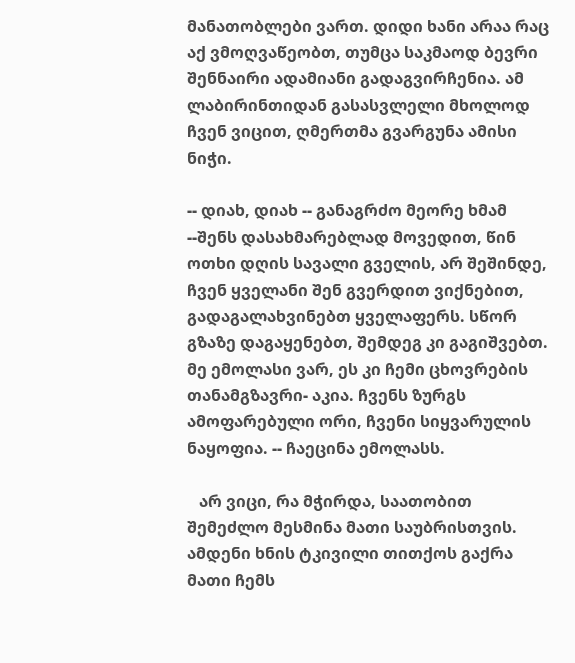მანათობლები ვართ. დიდი ხანი არაა რაც აქ ვმოღვაწეობთ, თუმცა საკმაოდ ბევრი შენნაირი ადამიანი გადაგვირჩენია. ამ ლაბირინთიდან გასასვლელი მხოლოდ ჩვენ ვიცით, ღმერთმა გვარგუნა ამისი ნიჭი.

-- დიახ, დიახ -- განაგრძო მეორე ხმამ --შენს დასახმარებლად მოვედით, წინ ოთხი დღის სავალი გველის, არ შეშინდე, ჩვენ ყველანი შენ გვერდით ვიქნებით, გადაგალახვინებთ ყველაფერს. სწორ გზაზე დაგაყენებთ, შემდეგ კი გაგიშვებთ. მე ემოლასი ვარ, ეს კი ჩემი ცხოვრების თანამგზავრი- აკია. ჩვენს ზურგს ამოფარებული ორი, ჩვენი სიყვარულის ნაყოფია. -- ჩაეცინა ემოლასს.

   არ ვიცი, რა მჭირდა, საათობით შემეძლო მესმინა მათი საუბრისთვის. ამდენი ხნის ტკივილი თითქოს გაქრა მათი ჩემს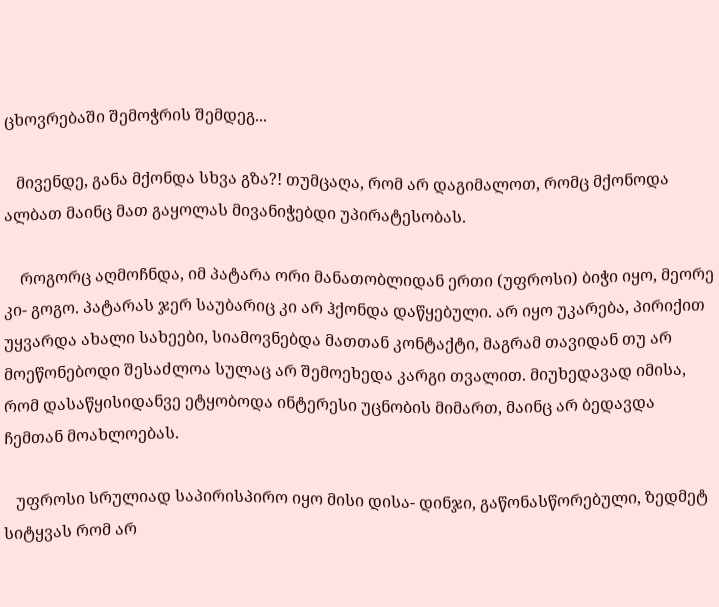ცხოვრებაში შემოჭრის შემდეგ...

   მივენდე, განა მქონდა სხვა გზა?! თუმცაღა, რომ არ დაგიმალოთ, რომც მქონოდა ალბათ მაინც მათ გაყოლას მივანიჭებდი უპირატესობას.

    როგორც აღმოჩნდა, იმ პატარა ორი მანათობლიდან ერთი (უფროსი) ბიჭი იყო, მეორე კი- გოგო. პატარას ჯერ საუბარიც კი არ ჰქონდა დაწყებული. არ იყო უკარება, პირიქით უყვარდა ახალი სახეები, სიამოვნებდა მათთან კონტაქტი, მაგრამ თავიდან თუ არ მოეწონებოდი შესაძლოა სულაც არ შემოეხედა კარგი თვალით. მიუხედავად იმისა, რომ დასაწყისიდანვე ეტყობოდა ინტერესი უცნობის მიმართ, მაინც არ ბედავდა ჩემთან მოახლოებას.

   უფროსი სრულიად საპირისპირო იყო მისი დისა- დინჯი, გაწონასწორებული, ზედმეტ სიტყვას რომ არ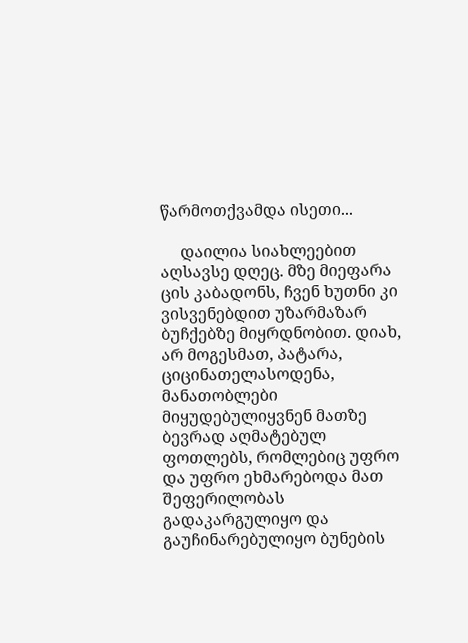წარმოთქვამდა ისეთი...

     დაილია სიახლეებით აღსავსე დღეც. მზე მიეფარა ცის კაბადონს, ჩვენ ხუთნი კი ვისვენებდით უზარმაზარ ბუჩქებზე მიყრდნობით. დიახ, არ მოგესმათ, პატარა, ციცინათელასოდენა, მანათობლები მიყუდებულიყვნენ მათზე ბევრად აღმატებულ ფოთლებს, რომლებიც უფრო და უფრო ეხმარებოდა მათ შეფერილობას გადაკარგულიყო და გაუჩინარებულიყო ბუნების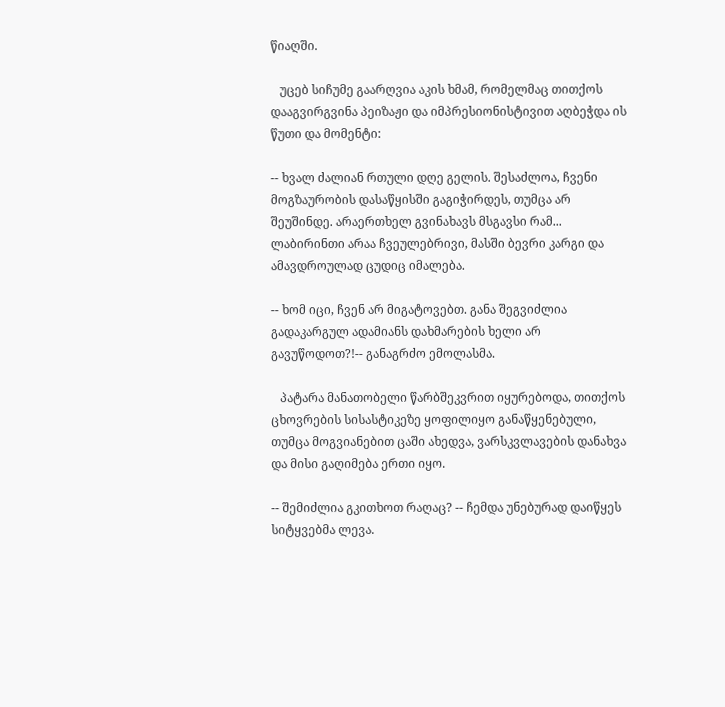წიაღში.

   უცებ სიჩუმე გაარღვია აკის ხმამ, რომელმაც თითქოს დააგვირგვინა პეიზაჟი და იმპრესიონისტივით აღბეჭდა ის წუთი და მომენტი:

-- ხვალ ძალიან რთული დღე გელის. შესაძლოა, ჩვენი მოგზაურობის დასაწყისში გაგიჭირდეს, თუმცა არ შეუშინდე. არაერთხელ გვინახავს მსგავსი რამ... ლაბირინთი არაა ჩვეულებრივი, მასში ბევრი კარგი და ამავდროულად ცუდიც იმალება.

-- ხომ იცი, ჩვენ არ მიგატოვებთ. განა შეგვიძლია გადაკარგულ ადამიანს დახმარების ხელი არ გავუწოდოთ?!-- განაგრძო ემოლასმა.

   პატარა მანათობელი წარბშეკვრით იყურებოდა, თითქოს ცხოვრების სისასტიკეზე ყოფილიყო განაწყენებული, თუმცა მოგვიანებით ცაში ახედვა, ვარსკვლავების დანახვა და მისი გაღიმება ერთი იყო.

-- შემიძლია გკითხოთ რაღაც? -- ჩემდა უნებურად დაიწყეს სიტყვებმა ლევა.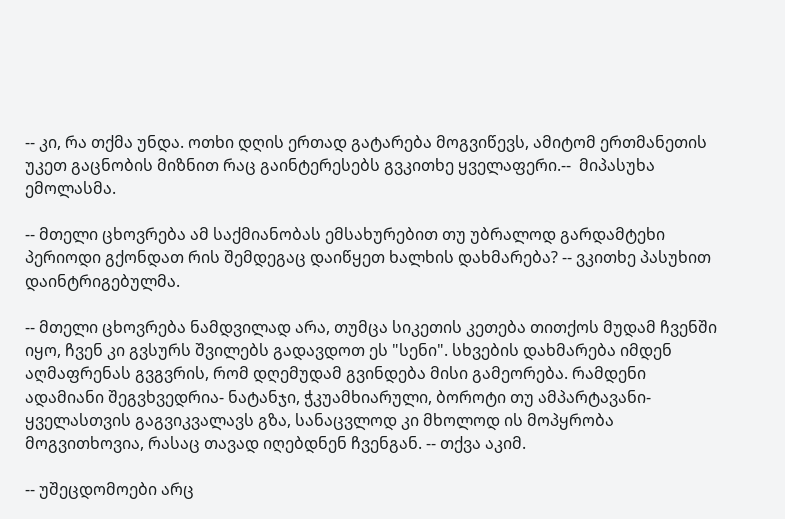-- კი, რა თქმა უნდა. ოთხი დღის ერთად გატარება მოგვიწევს, ამიტომ ერთმანეთის უკეთ გაცნობის მიზნით რაც გაინტერესებს გვკითხე ყველაფერი.--  მიპასუხა ემოლასმა.

-- მთელი ცხოვრება ამ საქმიანობას ემსახურებით თუ უბრალოდ გარდამტეხი პერიოდი გქონდათ რის შემდეგაც დაიწყეთ ხალხის დახმარება? -- ვკითხე პასუხით დაინტრიგებულმა.

-- მთელი ცხოვრება ნამდვილად არა, თუმცა სიკეთის კეთება თითქოს მუდამ ჩვენში იყო, ჩვენ კი გვსურს შვილებს გადავდოთ ეს "სენი". სხვების დახმარება იმდენ აღმაფრენას გვგვრის, რომ დღემუდამ გვინდება მისი გამეორება. რამდენი ადამიანი შეგვხვედრია- ნატანჯი, ჭკუამხიარული, ბოროტი თუ ამპარტავანი- ყველასთვის გაგვიკვალავს გზა, სანაცვლოდ კი მხოლოდ ის მოპყრობა მოგვითხოვია, რასაც თავად იღებდნენ ჩვენგან. -- თქვა აკიმ.

-- უშეცდომოები არც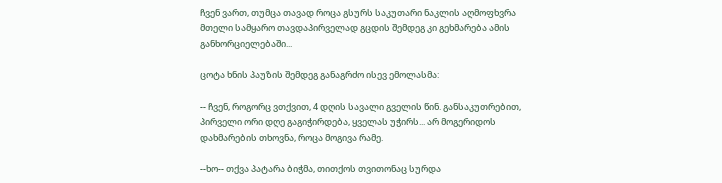ჩვენ ვართ, თუმცა თავად როცა გსურს საკუთარი ნაკლის აღმოფხვრა მთელი სამყარო თავდაპირველად გცდის შემდეგ კი გეხმარება ამის განხორციელებაში...

ცოტა ხნის პაუზის შემდეგ განაგრძო ისევ ემოლასმა:

-- ჩვენ, როგორც ვთქვით, 4 დღის სავალი გველის წინ. განსაკუთრებით, პირველი ორი დღე გაგიჭირდება, ყველას უჭირს... არ მოგერიდოს დახმარების თხოვნა, როცა მოგივა რამე.

--ხო-- თქვა პატარა ბიჭმა, თითქოს თვითონაც სურდა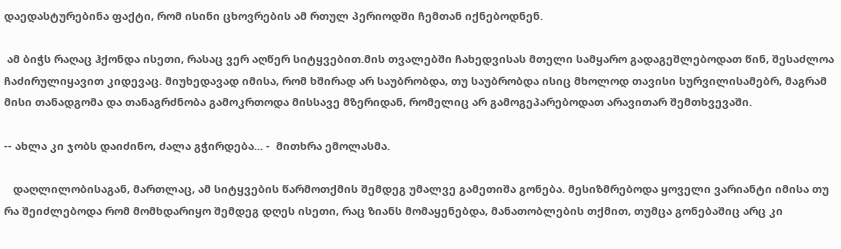დაედასტურებინა ფაქტი, რომ ისინი ცხოვრების ამ რთულ პერიოდში ჩემთან იქნებოდნენ.

 ამ ბიჭს რაღაც ჰქონდა ისეთი, რასაც ვერ აღწერ სიტყვებით.მის თვალებში ჩახედვისას მთელი სამყარო გადაგეშლებოდათ წინ, შესაძლოა ჩაძირულიყავით კიდევაც. მიუხედავად იმისა, რომ ხშირად არ საუბრობდა, თუ საუბრობდა ისიც მხოლოდ თავისი სურვილისამებრ, მაგრამ მისი თანადგომა და თანაგრძნობა გამოკრთოდა მისსავე მზერიდან, რომელიც არ გამოგეპარებოდათ არავითარ შემთხვევაში.

-- ახლა კი ჯობს დაიძინო, ძალა გჭირდება... -  მითხრა ემოლასმა.

   დაღლილობისაგან, მართლაც, ამ სიტყვების წარმოთქმის შემდეგ უმალვე გამეთიშა გონება. მესიზმრებოდა ყოველი ვარიანტი იმისა თუ რა შეიძლებოდა რომ მომხდარიყო შემდეგ დღეს ისეთი, რაც ზიანს მომაყენებდა, მანათობლების თქმით, თუმცა გონებაშიც არც კი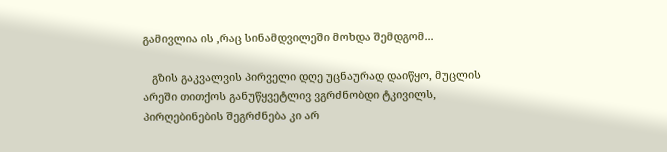გამივლია ის ,რაც სინამდვილეში მოხდა შემდგომ...

   გზის გაკვალვის პირველი დღე უცნაურად დაიწყო, მუცლის არეში თითქოს განუწყვეტლივ ვგრძნობდი ტკივილს, პირღებინების შეგრძნება კი არ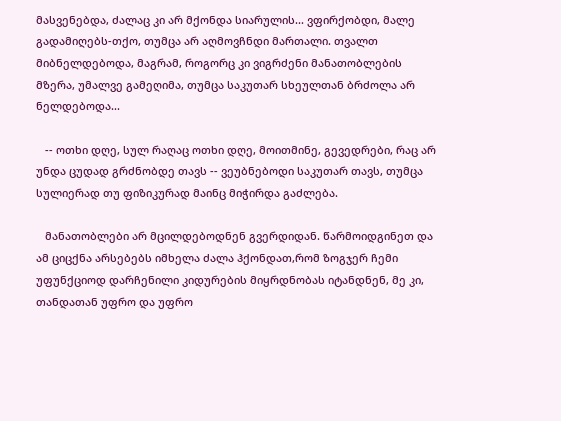მასვენებდა, ძალაც კი არ მქონდა სიარულის... ვფირქობდი, მალე გადამიღებს-თქო, თუმცა არ აღმოვჩნდი მართალი. თვალთ მიბნელდებოდა, მაგრამ, როგორც კი ვიგრძენი მანათობლების მზერა, უმალვე გამეღიმა, თუმცა საკუთარ სხეულთან ბრძოლა არ ნელდებოდა...

   -- ოთხი დღე, სულ რაღაც ოთხი დღე, მოითმინე, გევედრები, რაც არ უნდა ცუდად გრძნობდე თავს -- ვეუბნებოდი საკუთარ თავს, თუმცა სულიერად თუ ფიზიკურად მაინც მიჭირდა გაძლება.

   მანათობლები არ მცილდებოდნენ გვერდიდან. წარმოიდგინეთ და ამ ციცქნა არსებებს იმხელა ძალა ჰქონდათ,რომ ზოგჯერ ჩემი უფუნქციოდ დარჩენილი კიდურების მიყრდნობას იტანდნენ, მე კი, თანდათან უფრო და უფრო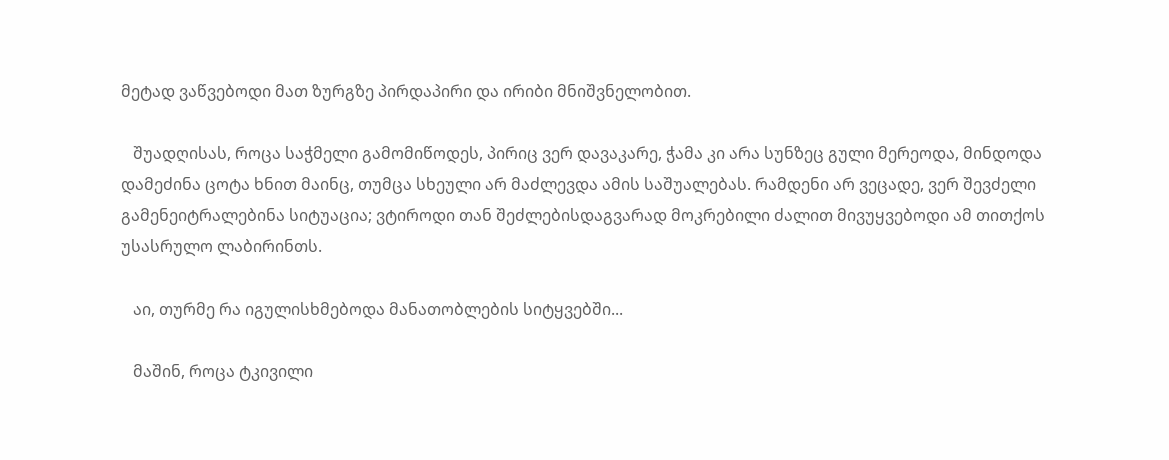მეტად ვაწვებოდი მათ ზურგზე პირდაპირი და ირიბი მნიშვნელობით.

   შუადღისას, როცა საჭმელი გამომიწოდეს, პირიც ვერ დავაკარე, ჭამა კი არა სუნზეც გული მერეოდა, მინდოდა დამეძინა ცოტა ხნით მაინც, თუმცა სხეული არ მაძლევდა ამის საშუალებას. რამდენი არ ვეცადე, ვერ შევძელი გამენეიტრალებინა სიტუაცია; ვტიროდი თან შეძლებისდაგვარად მოკრებილი ძალით მივუყვებოდი ამ თითქოს უსასრულო ლაბირინთს.

   აი, თურმე რა იგულისხმებოდა მანათობლების სიტყვებში...

   მაშინ, როცა ტკივილი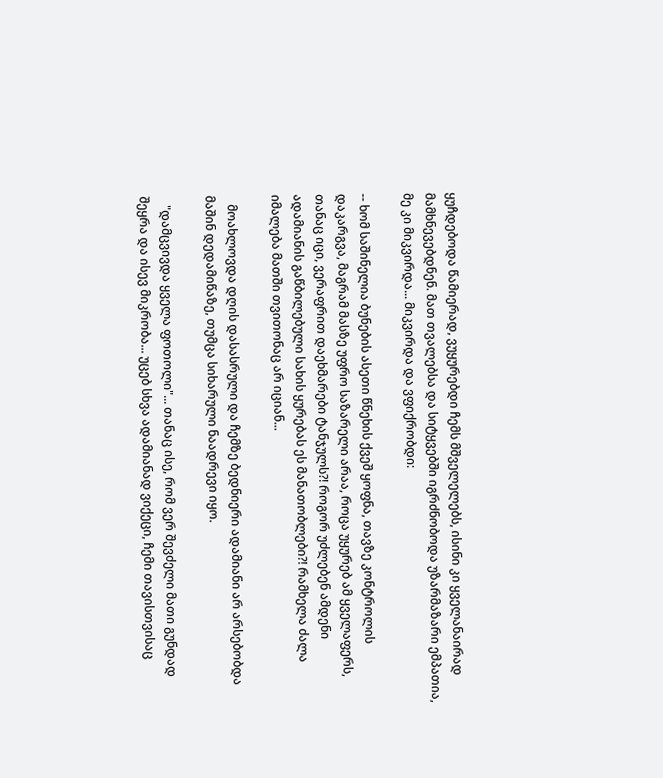ყუჩდებოდა წამიერად, ვუყურებდი ჩემს მშველელებს, ისინი კი ყველანაირად მამხნევებდნენ. მათ თვალებსა და სიტყვებში იგრძნობოდა უზარმაზარი ემპათია, მე კი მიკვირდა... მიკვირდა და ვფიქრობდი:

-- ხომ საშინელია ბუნების ასეთი წნეხის ქვეშ ყოფნა, თავზე კონტროლის დაკარგვა, მაგრამ მასზე უფრო საზარელი არაა, როცა უყურებ ამ ყველაფერს, თანაც იცი, ვერაფრით დაეხმარები ტანჯულს?! როგორ უძლებენ ამდენი ადამიანის გაწბილებული სახის ყურებას ეს მანათობლები?! რამხელა ძალა იმალება მათში თვითონაც არ იციან...

   მოახლოვდა დღის დასასრული და ჩემზე ბედნიერი ადამიანი არ არსებობდა მაშინ დედამიწაზე, თუმცა სიხარული ნაადრევი იყო.

   "დამცვივდა ყველა ფოთოლი"... თანაც ისე, რომ ვერ შევძელი მათი გუნდად შეყრა და ისევ მიკრობა... უცებ სხვა ადამიანად ვიქეცი, ჩემი თავისთვისაც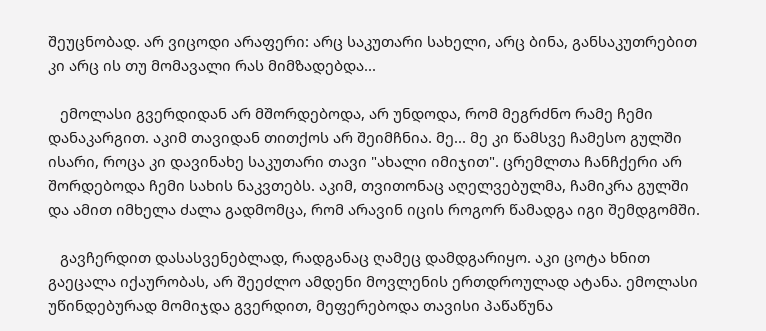შეუცნობად. არ ვიცოდი არაფერი: არც საკუთარი სახელი, არც ბინა, განსაკუთრებით კი არც ის თუ მომავალი რას მიმზადებდა...

   ემოლასი გვერდიდან არ მშორდებოდა, არ უნდოდა, რომ მეგრძნო რამე ჩემი დანაკარგით. აკიმ თავიდან თითქოს არ შეიმჩნია. მე... მე კი წამსვე ჩამესო გულში ისარი, როცა კი დავინახე საკუთარი თავი "ახალი იმიჯით". ცრემლთა ჩანჩქერი არ შორდებოდა ჩემი სახის ნაკვთებს. აკიმ, თვითონაც აღელვებულმა, ჩამიკრა გულში და ამით იმხელა ძალა გადმომცა, რომ არავინ იცის როგორ წამადგა იგი შემდგომში.

   გავჩერდით დასასვენებლად, რადგანაც ღამეც დამდგარიყო. აკი ცოტა ხნით გაეცალა იქაურობას, არ შეეძლო ამდენი მოვლენის ერთდროულად ატანა. ემოლასი უწინდებურად მომიჯდა გვერდით, მეფერებოდა თავისი პაწაწუნა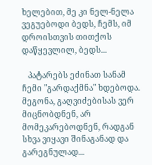ხელებით, მე კი ნელ-ნელა ვეგუებოდი ბედს, ჩემს, იმ დროისთვის თითქოს დაწყევლილ, ბედს...

   პატარებს ეძინათ სანამ ჩემი "გარდაქმნა" ხდებოდა. მეგონა, გაღვიძებისას ვერ მიცნობდნენ, არ მომეკარებოდნენ, რადგან სხვა ვიყავი შინაგანად და გარეგნულად...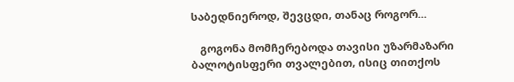საბედნიეროდ, შევცდი, თანაც როგორ...

   გოგონა მომჩერებოდა თავისი უზარმაზარი ბალოტისფერი თვალებით, ისიც თითქოს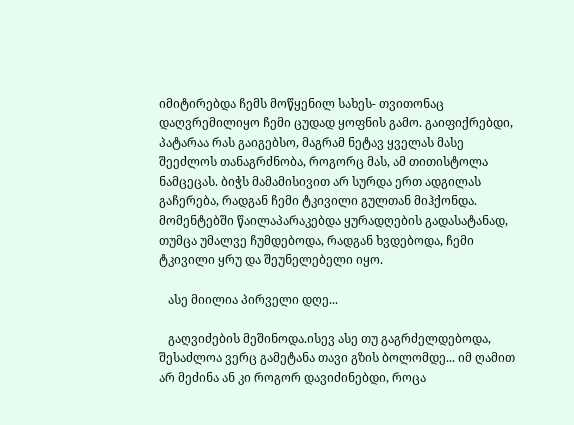იმიტირებდა ჩემს მოწყენილ სახეს- თვითონაც დაღვრემილიყო ჩემი ცუდად ყოფნის გამო. გაიფიქრებდი, პატარაა რას გაიგებსო, მაგრამ ნეტავ ყველას მასე შეეძლოს თანაგრძნობა, როგორც მას, ამ თითისტოლა ნამცეცას. ბიჭს მამამისივით არ სურდა ერთ ადგილას გაჩერება, რადგან ჩემი ტკივილი გულთან მიჰქონდა. მომენტებში წაილაპარაკებდა ყურადღების გადასატანად, თუმცა უმალვე ჩუმდებოდა, რადგან ხვდებოდა, ჩემი ტკივილი ყრუ და შეუნელებელი იყო.

   ასე მიილია პირველი დღე...

   გაღვიძების მეშინოდა.ისევ ასე თუ გაგრძელდებოდა, შესაძლოა ვერც გამეტანა თავი გზის ბოლომდე... იმ ღამით არ მეძინა ან კი როგორ დავიძინებდი, როცა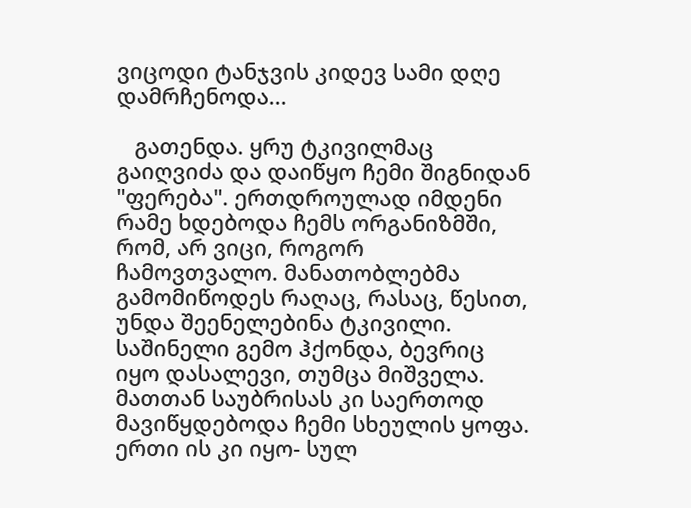ვიცოდი ტანჯვის კიდევ სამი დღე დამრჩენოდა...

   გათენდა. ყრუ ტკივილმაც გაიღვიძა და დაიწყო ჩემი შიგნიდან "ფერება". ერთდროულად იმდენი რამე ხდებოდა ჩემს ორგანიზმში, რომ, არ ვიცი, როგორ ჩამოვთვალო. მანათობლებმა გამომიწოდეს რაღაც, რასაც, წესით, უნდა შეენელებინა ტკივილი. საშინელი გემო ჰქონდა, ბევრიც იყო დასალევი, თუმცა მიშველა. მათთან საუბრისას კი საერთოდ მავიწყდებოდა ჩემი სხეულის ყოფა. ერთი ის კი იყო- სულ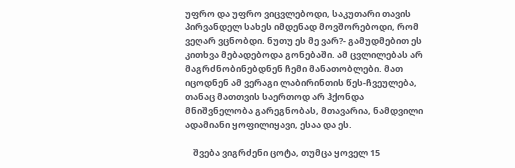უფრო და უფრო ვიცვლებოდი, საკუთარი თავის პირვანდელ სახეს იმდენად მოვშორებოდი, რომ ვეღარ ვცნობდი. ნუთუ ეს მე ვარ?- გამუდმებით ეს კითხვა მებადებოდა გონებაში. ამ ცვლილებას არ მაგრძნობინებდნენ ჩემი მანათობლები. მათ იცოდნენ ამ ვერაგი ლაბირინთის წეს-ჩვეულება, თანაც მათთვის საერთოდ არ ჰქონდა მნიშვნელობა გარეგნობას, მთავარია, ნამდვილი ადამიანი ყოფილიყავი, ესაა და ეს.

    შვება ვიგრძენი ცოტა, თუმცა ყოველ 15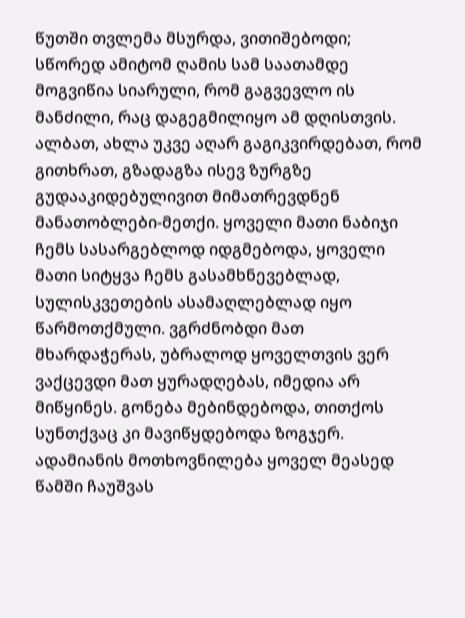წუთში თვლემა მსურდა, ვითიშებოდი; სწორედ ამიტომ ღამის სამ საათამდე მოგვიწია სიარული, რომ გაგვევლო ის მანძილი, რაც დაგეგმილიყო ამ დღისთვის. ალბათ, ახლა უკვე აღარ გაგიკვირდებათ, რომ გითხრათ, გზადაგზა ისევ ზურგზე გუდააკიდებულივით მიმათრევდნენ მანათობლები-მეთქი. ყოველი მათი ნაბიჯი ჩემს სასარგებლოდ იდგმებოდა, ყოველი მათი სიტყვა ჩემს გასამხნევებლად, სულისკვეთების ასამაღლებლად იყო წარმოთქმული. ვგრძნობდი მათ მხარდაჭერას, უბრალოდ ყოველთვის ვერ ვაქცევდი მათ ყურადღებას, იმედია არ მიწყინეს. გონება მებინდებოდა, თითქოს სუნთქვაც კი მავიწყდებოდა ზოგჯერ. ადამიანის მოთხოვნილება ყოველ მეასედ წამში ჩაუშვას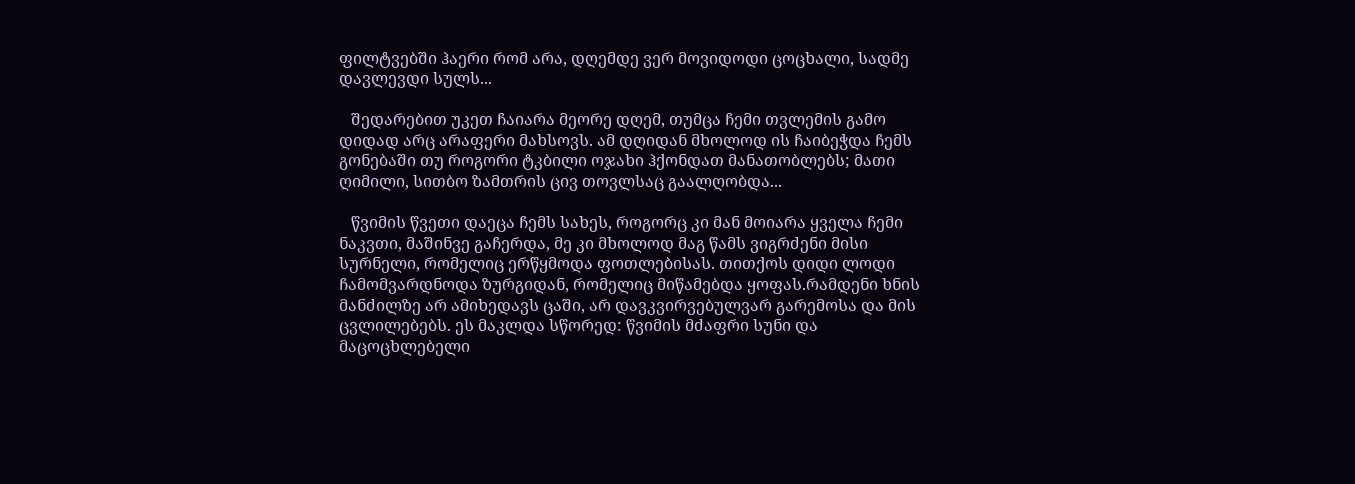ფილტვებში ჰაერი რომ არა, დღემდე ვერ მოვიდოდი ცოცხალი, სადმე დავლევდი სულს...

   შედარებით უკეთ ჩაიარა მეორე დღემ, თუმცა ჩემი თვლემის გამო დიდად არც არაფერი მახსოვს. ამ დღიდან მხოლოდ ის ჩაიბეჭდა ჩემს გონებაში თუ როგორი ტკბილი ოჯახი ჰქონდათ მანათობლებს; მათი ღიმილი, სითბო ზამთრის ცივ თოვლსაც გაალღობდა...

   წვიმის წვეთი დაეცა ჩემს სახეს, როგორც კი მან მოიარა ყველა ჩემი ნაკვთი, მაშინვე გაჩერდა, მე კი მხოლოდ მაგ წამს ვიგრძენი მისი სურნელი, რომელიც ერწყმოდა ფოთლებისას. თითქოს დიდი ლოდი ჩამომვარდნოდა ზურგიდან, რომელიც მიწამებდა ყოფას.რამდენი ხნის მანძილზე არ ამიხედავს ცაში, არ დავკვირვებულვარ გარემოსა და მის ცვლილებებს. ეს მაკლდა სწორედ: წვიმის მძაფრი სუნი და მაცოცხლებელი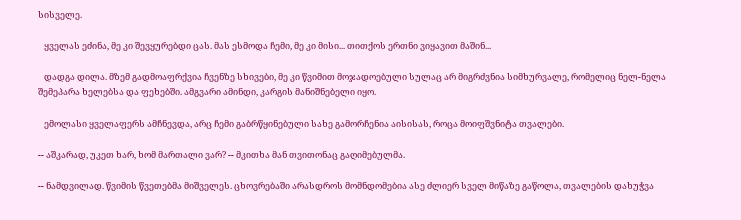სისველე.

   ყველას ეძინა, მე კი შევყურებდი ცას. მას ესმოდა ჩემი, მე კი მისი... თითქოს ერთნი ვიყავით მაშინ...

   დადგა დილა. მზემ გადმოაფრქვია ჩვენზე სხივები, მე კი წვიმით მოჯადოებული სულაც არ მიგრძვნია სიმხურვალე, რომელიც ნელ-ნელა შემეპარა ხელებსა და ფეხებში. ამგვარი ამინდი, კარგის მანიშნებელი იყო.

   ემოლასი ყველაფერს ამჩნევდა, არც ჩემი გაბრწყინებული სახე გამორჩენია აისისას, როცა მოიფშვნიტა თვალები.

-- აშკარად, უკეთ ხარ, ხომ მართალი ვარ? -- მკითხა მან თვითონაც გაღიმებულმა.

-- ნამდვილად. წვიმის წვეთებმა მიშველეს. ცხოვრებაში არასდროს მომნდომებია ასე ძლიერ სველ მიწაზე გაწოლა, თვალების დახუჭვა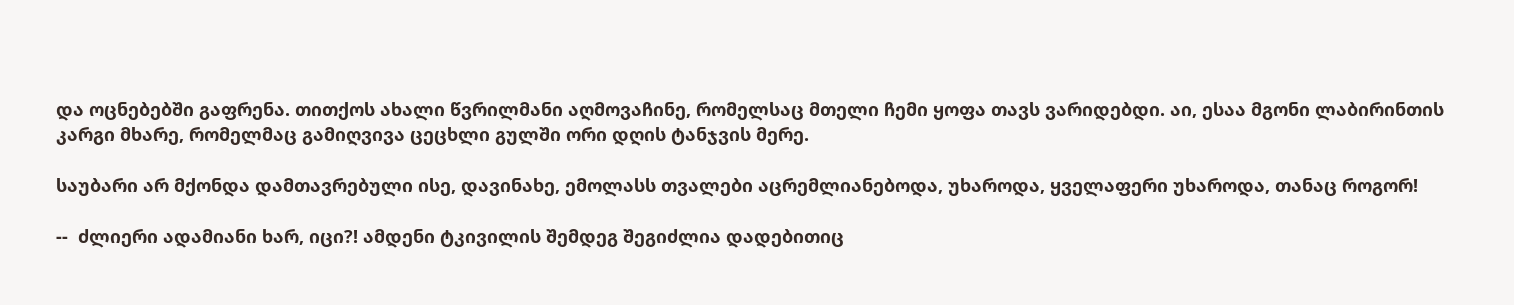და ოცნებებში გაფრენა. თითქოს ახალი წვრილმანი აღმოვაჩინე, რომელსაც მთელი ჩემი ყოფა თავს ვარიდებდი. აი, ესაა მგონი ლაბირინთის კარგი მხარე, რომელმაც გამიღვივა ცეცხლი გულში ორი დღის ტანჯვის მერე.

საუბარი არ მქონდა დამთავრებული ისე, დავინახე, ემოლასს თვალები აცრემლიანებოდა, უხაროდა, ყველაფერი უხაროდა, თანაც როგორ!

--  ძლიერი ადამიანი ხარ, იცი?! ამდენი ტკივილის შემდეგ შეგიძლია დადებითიც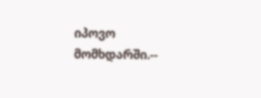იპოვო მომხდარში.--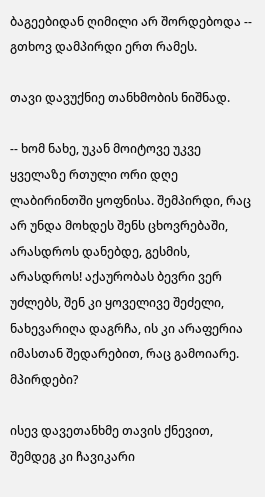ბაგეებიდან ღიმილი არ შორდებოდა -- გთხოვ დამპირდი ერთ რამეს.

თავი დავუქნიე თანხმობის ნიშნად.

-- ხომ ნახე, უკან მოიტოვე უკვე ყველაზე რთული ორი დღე ლაბირინთში ყოფნისა. შემპირდი, რაც არ უნდა მოხდეს შენს ცხოვრებაში, არასდროს დანებდე, გესმის, არასდროს! აქაურობას ბევრი ვერ უძლებს, შენ კი ყოველივე შეძელი, ნახევარიღა დაგრჩა, ის კი არაფერია იმასთან შედარებით, რაც გამოიარე. მპირდები?

ისევ დავეთანხმე თავის ქნევით, შემდეგ კი ჩავიკარი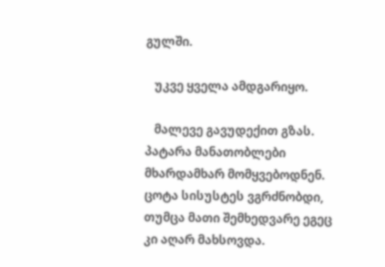გულში.

   უკვე ყველა ამდგარიყო.

   მალევე გავუდექით გზას. პატარა მანათობლები მხარდამხარ მომყვებოდნენ. ცოტა სისუსტეს ვგრძნობდი, თუმცა მათი შემხედვარე ეგეც კი აღარ მახსოვდა.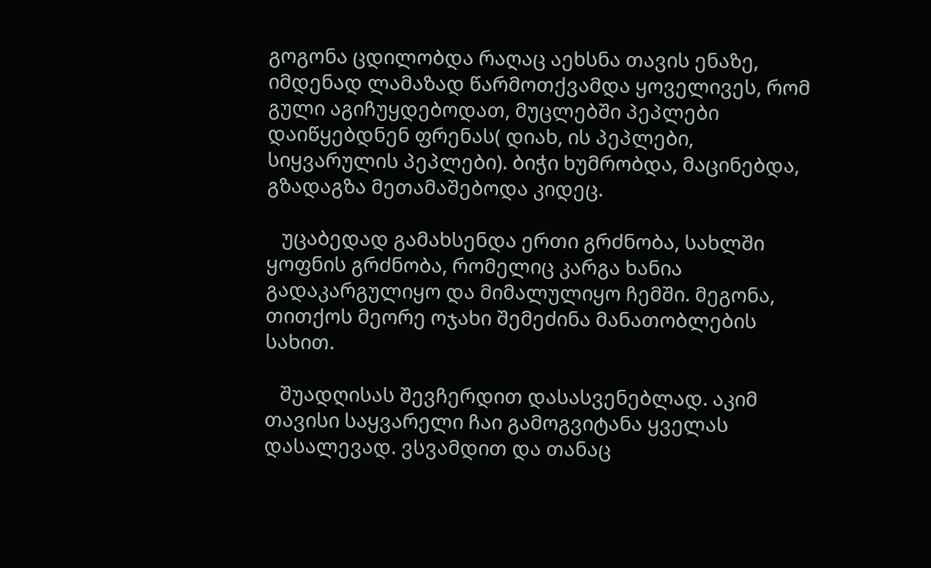გოგონა ცდილობდა რაღაც აეხსნა თავის ენაზე, იმდენად ლამაზად წარმოთქვამდა ყოველივეს, რომ გული აგიჩუყდებოდათ, მუცლებში პეპლები დაიწყებდნენ ფრენას( დიახ, ის პეპლები, სიყვარულის პეპლები). ბიჭი ხუმრობდა, მაცინებდა, გზადაგზა მეთამაშებოდა კიდეც.

   უცაბედად გამახსენდა ერთი გრძნობა, სახლში ყოფნის გრძნობა, რომელიც კარგა ხანია გადაკარგულიყო და მიმალულიყო ჩემში. მეგონა, თითქოს მეორე ოჯახი შემეძინა მანათობლების სახით.

   შუადღისას შევჩერდით დასასვენებლად. აკიმ თავისი საყვარელი ჩაი გამოგვიტანა ყველას დასალევად. ვსვამდით და თანაც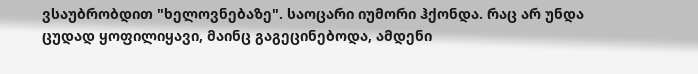ვსაუბრობდით "ხელოვნებაზე". საოცარი იუმორი ჰქონდა. რაც არ უნდა ცუდად ყოფილიყავი, მაინც გაგეცინებოდა, ამდენი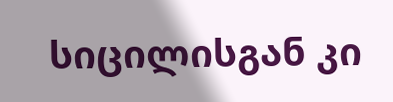სიცილისგან კი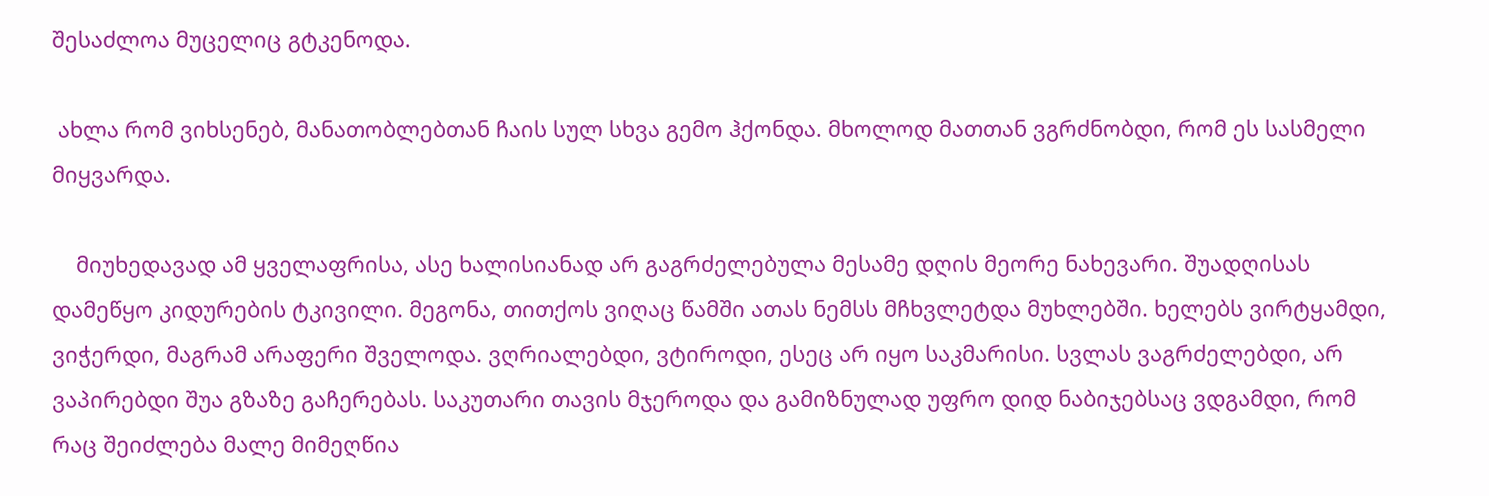შესაძლოა მუცელიც გტკენოდა.

 ახლა რომ ვიხსენებ, მანათობლებთან ჩაის სულ სხვა გემო ჰქონდა. მხოლოდ მათთან ვგრძნობდი, რომ ეს სასმელი მიყვარდა.

    მიუხედავად ამ ყველაფრისა, ასე ხალისიანად არ გაგრძელებულა მესამე დღის მეორე ნახევარი. შუადღისას დამეწყო კიდურების ტკივილი. მეგონა, თითქოს ვიღაც წამში ათას ნემსს მჩხვლეტდა მუხლებში. ხელებს ვირტყამდი, ვიჭერდი, მაგრამ არაფერი შველოდა. ვღრიალებდი, ვტიროდი, ესეც არ იყო საკმარისი. სვლას ვაგრძელებდი, არ ვაპირებდი შუა გზაზე გაჩერებას. საკუთარი თავის მჯეროდა და გამიზნულად უფრო დიდ ნაბიჯებსაც ვდგამდი, რომ რაც შეიძლება მალე მიმეღწია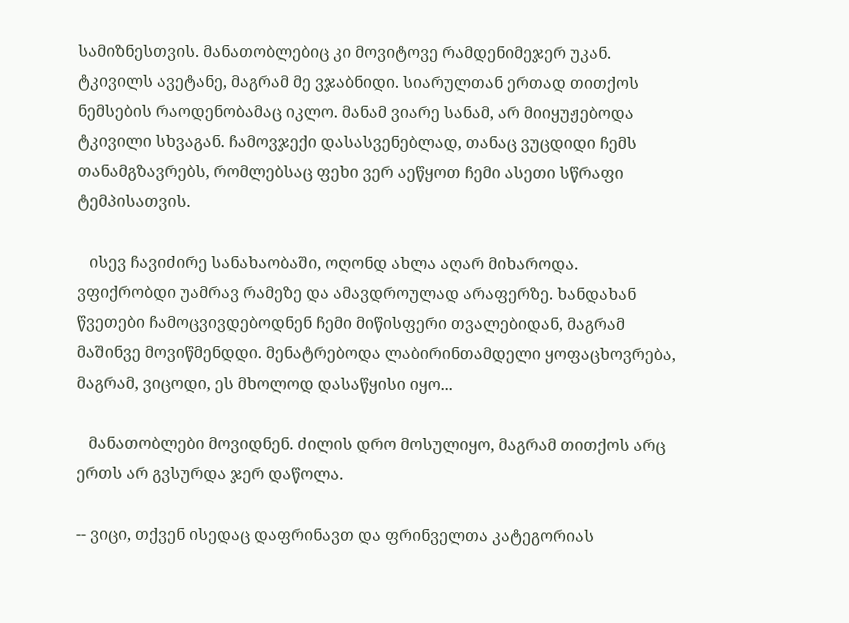სამიზნესთვის. მანათობლებიც კი მოვიტოვე რამდენიმეჯერ უკან. ტკივილს ავეტანე, მაგრამ მე ვჯაბნიდი. სიარულთან ერთად თითქოს ნემსების რაოდენობამაც იკლო. მანამ ვიარე სანამ, არ მიიყუჟებოდა ტკივილი სხვაგან. ჩამოვჯექი დასასვენებლად, თანაც ვუცდიდი ჩემს თანამგზავრებს, რომლებსაც ფეხი ვერ აეწყოთ ჩემი ასეთი სწრაფი ტემპისათვის.

   ისევ ჩავიძირე სანახაობაში, ოღონდ ახლა აღარ მიხაროდა. ვფიქრობდი უამრავ რამეზე და ამავდროულად არაფერზე. ხანდახან წვეთები ჩამოცვივდებოდნენ ჩემი მიწისფერი თვალებიდან, მაგრამ მაშინვე მოვიწმენდდი. მენატრებოდა ლაბირინთამდელი ყოფაცხოვრება, მაგრამ, ვიცოდი, ეს მხოლოდ დასაწყისი იყო...

   მანათობლები მოვიდნენ. ძილის დრო მოსულიყო, მაგრამ თითქოს არც ერთს არ გვსურდა ჯერ დაწოლა.

-- ვიცი, თქვენ ისედაც დაფრინავთ და ფრინველთა კატეგორიას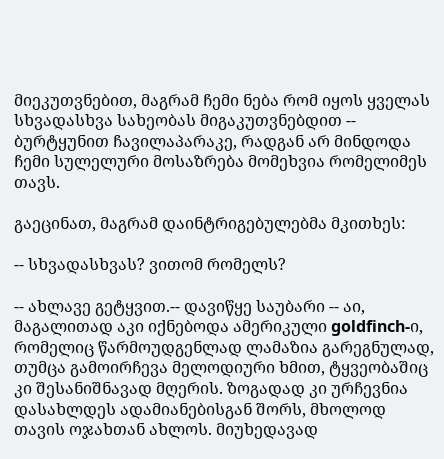მიეკუთვნებით, მაგრამ ჩემი ნება რომ იყოს ყველას სხვადასხვა სახეობას მიგაკუთვნებდით -- ბურტყუნით ჩავილაპარაკე, რადგან არ მინდოდა ჩემი სულელური მოსაზრება მომეხვია რომელიმეს თავს.

გაეცინათ, მაგრამ დაინტრიგებულებმა მკითხეს:

-- სხვადასხვას? ვითომ რომელს?

-- ახლავე გეტყვით.-- დავიწყე საუბარი -- აი, მაგალითად აკი იქნებოდა ამერიკული goldfinch-ი, რომელიც წარმოუდგენლად ლამაზია გარეგნულად, თუმცა გამოირჩევა მელოდიური ხმით, ტყვეობაშიც კი შესანიშნავად მღერის. ზოგადად კი ურჩევნია დასახლდეს ადამიანებისგან შორს, მხოლოდ თავის ოჯახთან ახლოს. მიუხედავად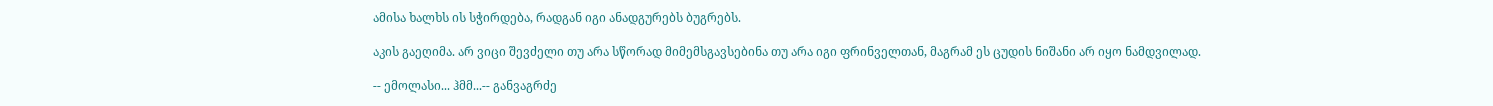ამისა ხალხს ის სჭირდება, რადგან იგი ანადგურებს ბუგრებს.

აკის გაეღიმა. არ ვიცი შევძელი თუ არა სწორად მიმემსგავსებინა თუ არა იგი ფრინველთან, მაგრამ ეს ცუდის ნიშანი არ იყო ნამდვილად.

-- ემოლასი... ჰმმ...-- განვაგრძე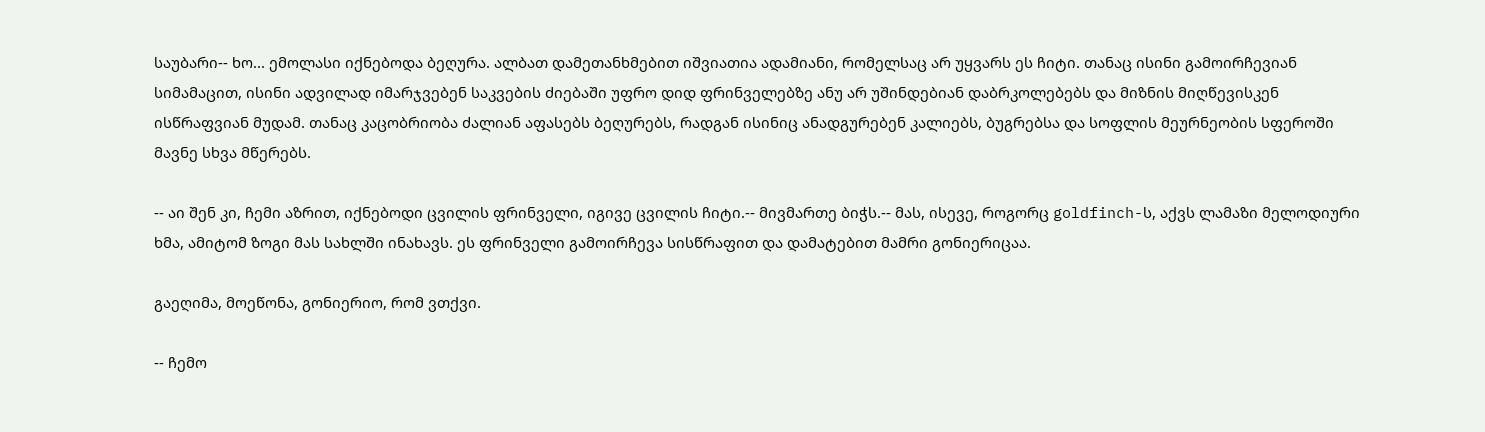საუბარი-- ხო... ემოლასი იქნებოდა ბეღურა. ალბათ დამეთანხმებით იშვიათია ადამიანი, რომელსაც არ უყვარს ეს ჩიტი. თანაც ისინი გამოირჩევიან სიმამაცით, ისინი ადვილად იმარჯვებენ საკვების ძიებაში უფრო დიდ ფრინველებზე ანუ არ უშინდებიან დაბრკოლებებს და მიზნის მიღწევისკენ ისწრაფვიან მუდამ. თანაც კაცობრიობა ძალიან აფასებს ბეღურებს, რადგან ისინიც ანადგურებენ კალიებს, ბუგრებსა და სოფლის მეურნეობის სფეროში მავნე სხვა მწერებს.

-- აი შენ კი, ჩემი აზრით, იქნებოდი ცვილის ფრინველი, იგივე ცვილის ჩიტი.-- მივმართე ბიჭს.-- მას, ისევე, როგორც goldfinch-ს, აქვს ლამაზი მელოდიური ხმა, ამიტომ ზოგი მას სახლში ინახავს. ეს ფრინველი გამოირჩევა სისწრაფით და დამატებით მამრი გონიერიცაა.

გაეღიმა, მოეწონა, გონიერიო, რომ ვთქვი.

-- ჩემო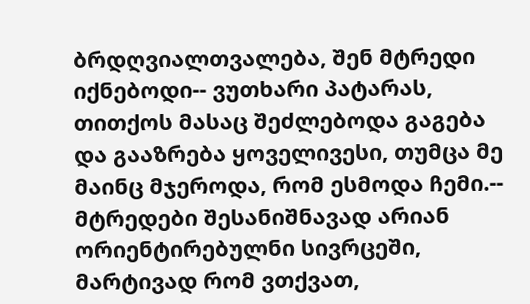ბრდღვიალთვალება, შენ მტრედი იქნებოდი-- ვუთხარი პატარას, თითქოს მასაც შეძლებოდა გაგება და გააზრება ყოველივესი, თუმცა მე მაინც მჯეროდა, რომ ესმოდა ჩემი.-- მტრედები შესანიშნავად არიან ორიენტირებულნი სივრცეში, მარტივად რომ ვთქვათ,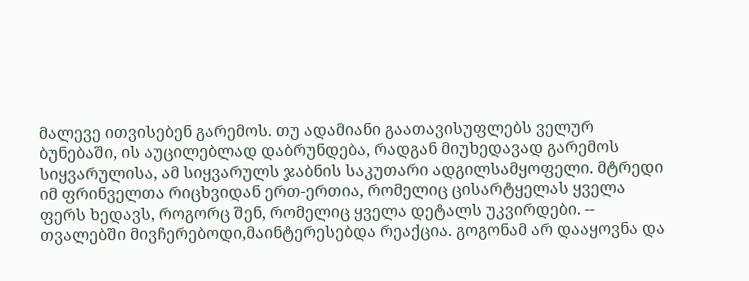მალევე ითვისებენ გარემოს. თუ ადამიანი გაათავისუფლებს ველურ ბუნებაში, ის აუცილებლად დაბრუნდება, რადგან მიუხედავად გარემოს სიყვარულისა, ამ სიყვარულს ჯაბნის საკუთარი ადგილსამყოფელი. მტრედი იმ ფრინველთა რიცხვიდან ერთ-ერთია, რომელიც ცისარტყელას ყველა ფერს ხედავს, როგორც შენ, რომელიც ყველა დეტალს უკვირდები. -- თვალებში მივჩერებოდი,მაინტერესებდა რეაქცია. გოგონამ არ დააყოვნა და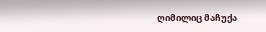ღიმილიც მაჩუქა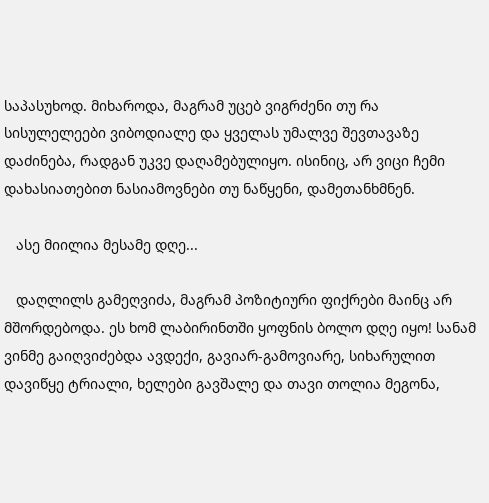საპასუხოდ. მიხაროდა, მაგრამ უცებ ვიგრძენი თუ რა სისულელეები ვიბოდიალე და ყველას უმალვე შევთავაზე დაძინება, რადგან უკვე დაღამებულიყო. ისინიც, არ ვიცი ჩემი დახასიათებით ნასიამოვნები თუ ნაწყენი, დამეთანხმნენ.

   ასე მიილია მესამე დღე...

   დაღლილს გამეღვიძა, მაგრამ პოზიტიური ფიქრები მაინც არ მშორდებოდა. ეს ხომ ლაბირინთში ყოფნის ბოლო დღე იყო! სანამ ვინმე გაიღვიძებდა ავდექი, გავიარ-გამოვიარე, სიხარულით დავიწყე ტრიალი, ხელები გავშალე და თავი თოლია მეგონა,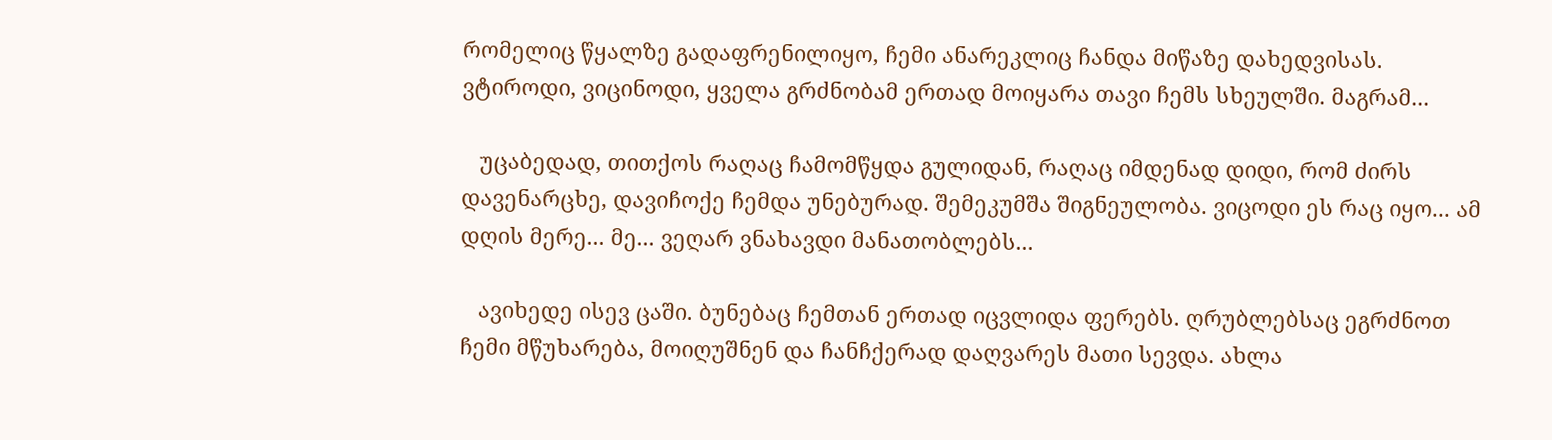რომელიც წყალზე გადაფრენილიყო, ჩემი ანარეკლიც ჩანდა მიწაზე დახედვისას. ვტიროდი, ვიცინოდი, ყველა გრძნობამ ერთად მოიყარა თავი ჩემს სხეულში. მაგრამ...

   უცაბედად, თითქოს რაღაც ჩამომწყდა გულიდან, რაღაც იმდენად დიდი, რომ ძირს დავენარცხე, დავიჩოქე ჩემდა უნებურად. შემეკუმშა შიგნეულობა. ვიცოდი ეს რაც იყო... ამ დღის მერე... მე... ვეღარ ვნახავდი მანათობლებს...

   ავიხედე ისევ ცაში. ბუნებაც ჩემთან ერთად იცვლიდა ფერებს. ღრუბლებსაც ეგრძნოთ ჩემი მწუხარება, მოიღუშნენ და ჩანჩქერად დაღვარეს მათი სევდა. ახლა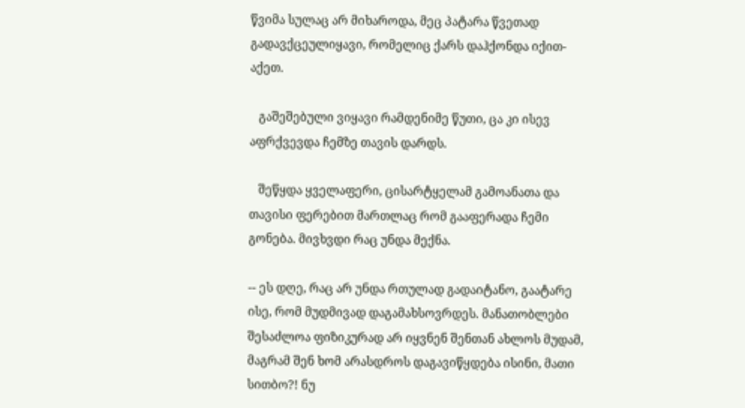წვიმა სულაც არ მიხაროდა, მეც პატარა წვეთად გადავქცეულიყავი, რომელიც ქარს დაჰქონდა იქით-აქეთ.

   გაშეშებული ვიყავი რამდენიმე წუთი, ცა კი ისევ აფრქვევდა ჩემზე თავის დარდს.

   შეწყდა ყველაფერი, ცისარტყელამ გამოანათა და თავისი ფერებით მართლაც რომ გააფერადა ჩემი გონება. მივხვდი რაც უნდა მექნა.

-- ეს დღე, რაც არ უნდა რთულად გადაიტანო, გაატარე ისე, რომ მუდმივად დაგამახსოვრდეს. მანათობლები შესაძლოა ფიზიკურად არ იყვნენ შენთან ახლოს მუდამ, მაგრამ შენ ხომ არასდროს დაგავიწყდება ისინი, მათი სითბო?! ნუ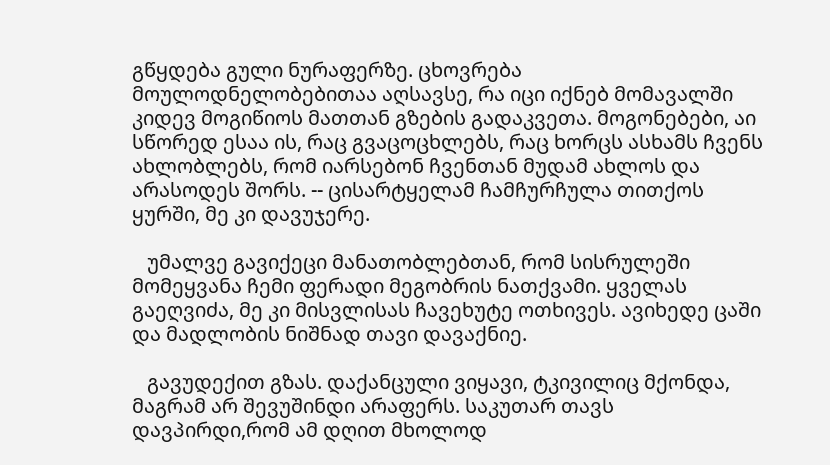გწყდება გული ნურაფერზე. ცხოვრება მოულოდნელობებითაა აღსავსე, რა იცი იქნებ მომავალში კიდევ მოგიწიოს მათთან გზების გადაკვეთა. მოგონებები, აი სწორედ ესაა ის, რაც გვაცოცხლებს, რაც ხორცს ასხამს ჩვენს ახლობლებს, რომ იარსებონ ჩვენთან მუდამ ახლოს და არასოდეს შორს. -- ცისარტყელამ ჩამჩურჩულა თითქოს ყურში, მე კი დავუჯერე.

   უმალვე გავიქეცი მანათობლებთან, რომ სისრულეში მომეყვანა ჩემი ფერადი მეგობრის ნათქვამი. ყველას გაეღვიძა, მე კი მისვლისას ჩავეხუტე ოთხივეს. ავიხედე ცაში და მადლობის ნიშნად თავი დავაქნიე.

   გავუდექით გზას. დაქანცული ვიყავი, ტკივილიც მქონდა, მაგრამ არ შევუშინდი არაფერს. საკუთარ თავს დავპირდი,რომ ამ დღით მხოლოდ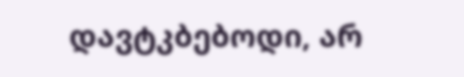დავტკბებოდი, არ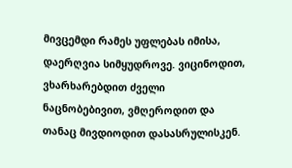მივცემდი რამეს უფლებას იმისა, დაერღვია სიმყუდროვე. ვიცინოდით, ვხარხარებდით ძველი ნაცნობებივით, ვმღეროდით და თანაც მივდიოდით დასასრულისკენ.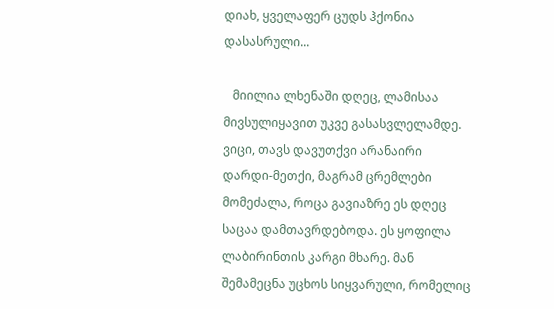დიახ, ყველაფერ ცუდს ჰქონია დასასრული...

   მიილია ლხენაში დღეც, ლამისაა მივსულიყავით უკვე გასასვლელამდე. ვიცი, თავს დავუთქვი არანაირი დარდი-მეთქი, მაგრამ ცრემლები მომეძალა, როცა გავიაზრე ეს დღეც საცაა დამთავრდებოდა. ეს ყოფილა ლაბირინთის კარგი მხარე. მან შემამეცნა უცხოს სიყვარული, რომელიც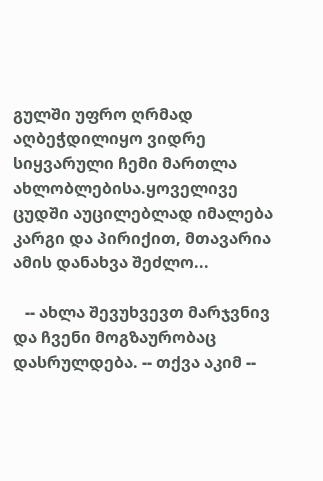გულში უფრო ღრმად აღბეჭდილიყო ვიდრე სიყვარული ჩემი მართლა ახლობლებისა.ყოველივე ცუდში აუცილებლად იმალება კარგი და პირიქით, მთავარია ამის დანახვა შეძლო...

   -- ახლა შევუხვევთ მარჯვნივ და ჩვენი მოგზაურობაც დასრულდება. -- თქვა აკიმ --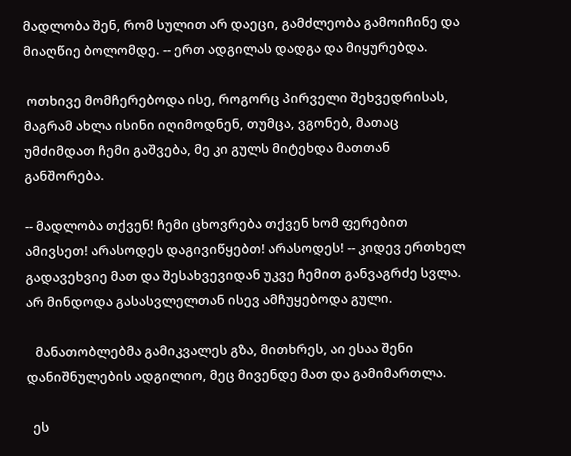მადლობა შენ, რომ სულით არ დაეცი, გამძლეობა გამოიჩინე და მიაღწიე ბოლომდე. -- ერთ ადგილას დადგა და მიყურებდა.

 ოთხივე მომჩერებოდა ისე, როგორც პირველი შეხვედრისას, მაგრამ ახლა ისინი იღიმოდნენ, თუმცა, ვგონებ, მათაც უმძიმდათ ჩემი გაშვება, მე კი გულს მიტეხდა მათთან განშორება.

-- მადლობა თქვენ! ჩემი ცხოვრება თქვენ ხომ ფერებით ამივსეთ! არასოდეს დაგივიწყებთ! არასოდეს! -- კიდევ ერთხელ გადავეხვიე მათ და შესახვევიდან უკვე ჩემით განვაგრძე სვლა. არ მინდოდა გასასვლელთან ისევ ამჩუყებოდა გული.

   მანათობლებმა გამიკვალეს გზა, მითხრეს, აი ესაა შენი დანიშნულების ადგილიო, მეც მივენდე მათ და გამიმართლა.

  ეს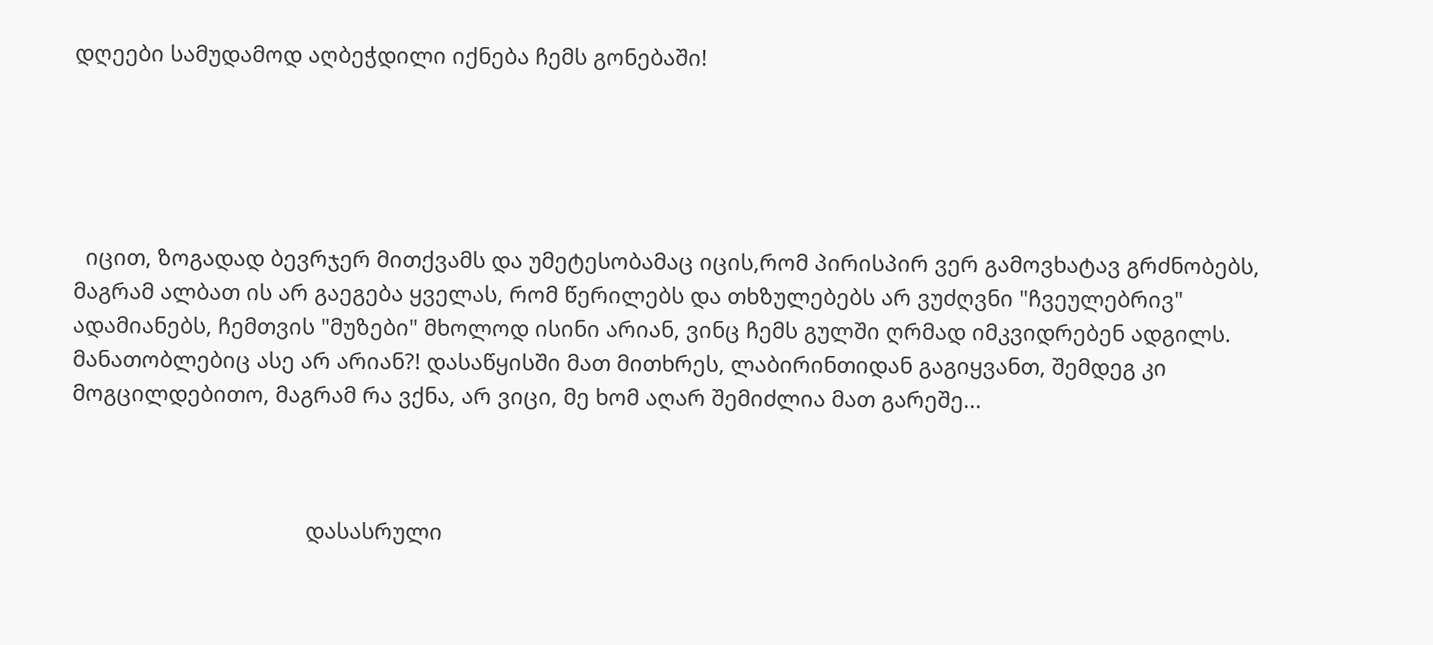დღეები სამუდამოდ აღბეჭდილი იქნება ჩემს გონებაში!





  იცით, ზოგადად ბევრჯერ მითქვამს და უმეტესობამაც იცის,რომ პირისპირ ვერ გამოვხატავ გრძნობებს, მაგრამ ალბათ ის არ გაეგება ყველას, რომ წერილებს და თხზულებებს არ ვუძღვნი "ჩვეულებრივ" ადამიანებს, ჩემთვის "მუზები" მხოლოდ ისინი არიან, ვინც ჩემს გულში ღრმად იმკვიდრებენ ადგილს. მანათობლებიც ასე არ არიან?! დასაწყისში მათ მითხრეს, ლაბირინთიდან გაგიყვანთ, შემდეგ კი მოგცილდებითო, მაგრამ რა ვქნა, არ ვიცი, მე ხომ აღარ შემიძლია მათ გარეშე...



                                       დასასრული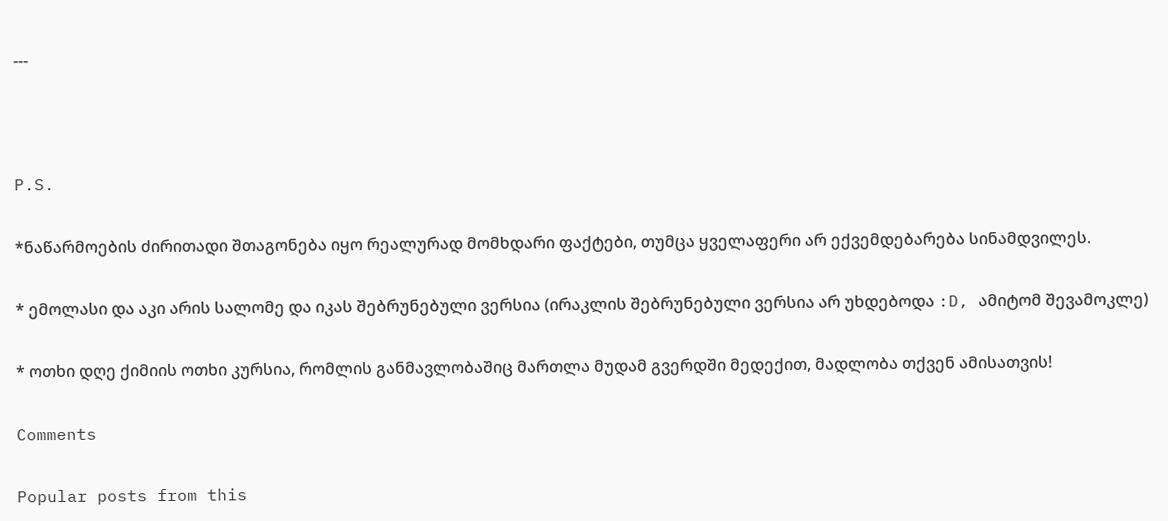---



P.S.

*ნაწარმოების ძირითადი შთაგონება იყო რეალურად მომხდარი ფაქტები, თუმცა ყველაფერი არ ექვემდებარება სინამდვილეს.

* ემოლასი და აკი არის სალომე და იკას შებრუნებული ვერსია (ირაკლის შებრუნებული ვერსია არ უხდებოდა :D, ამიტომ შევამოკლე)

* ოთხი დღე ქიმიის ოთხი კურსია, რომლის განმავლობაშიც მართლა მუდამ გვერდში მედექით, მადლობა თქვენ ამისათვის!

Comments

Popular posts from this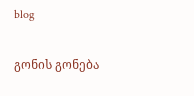blog

გონის გონება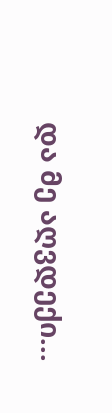და მე აღვდექი...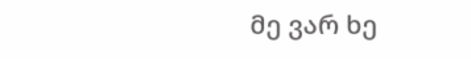მე ვარ ხე